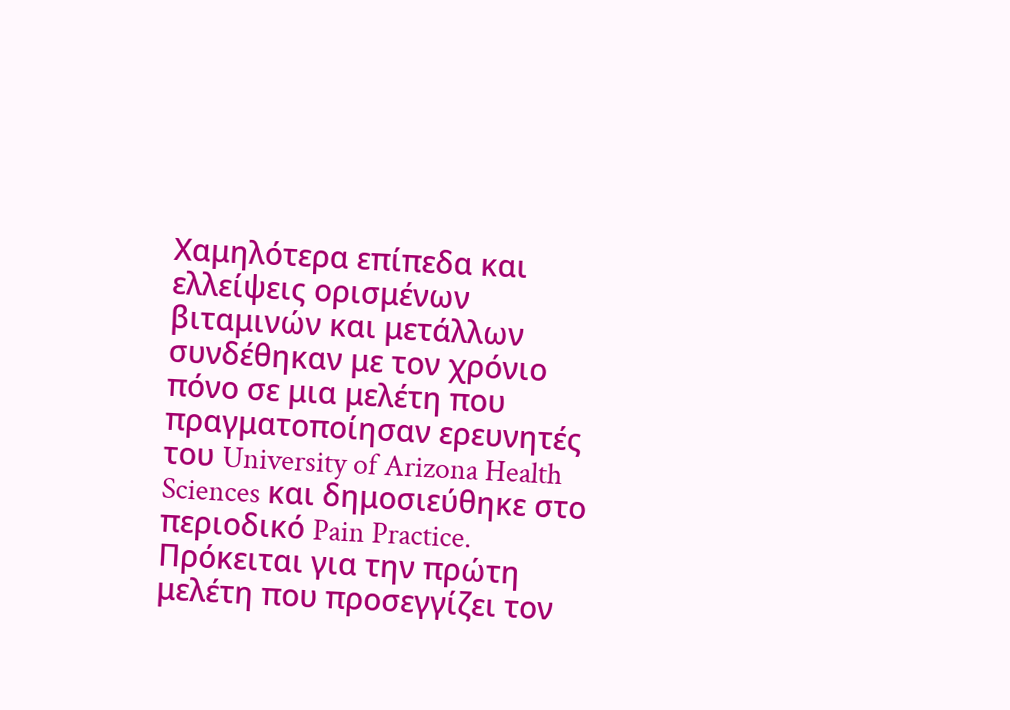Χαμηλότερα επίπεδα και ελλείψεις ορισμένων βιταμινών και μετάλλων συνδέθηκαν με τον χρόνιο πόνο σε μια μελέτη που πραγματοποίησαν ερευνητές του University of Arizona Health Sciences και δημοσιεύθηκε στο περιοδικό Pain Practice.
Πρόκειται για την πρώτη μελέτη που προσεγγίζει τον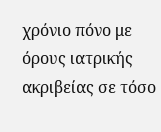χρόνιο πόνο με όρους ιατρικής ακριβείας σε τόσο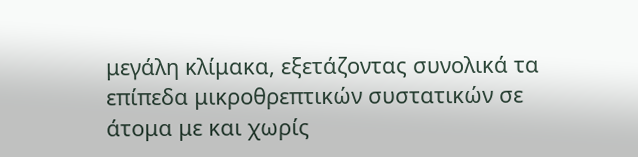μεγάλη κλίμακα, εξετάζοντας συνολικά τα επίπεδα μικροθρεπτικών συστατικών σε άτομα με και χωρίς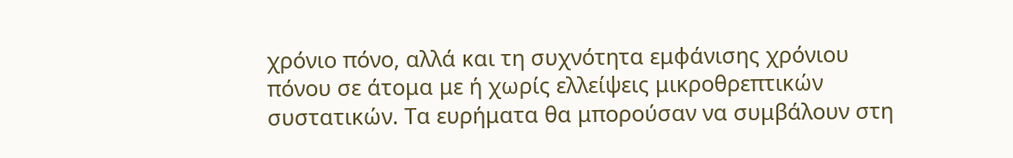χρόνιο πόνο, αλλά και τη συχνότητα εμφάνισης χρόνιου πόνου σε άτομα με ή χωρίς ελλείψεις μικροθρεπτικών συστατικών. Τα ευρήματα θα μπορούσαν να συμβάλουν στη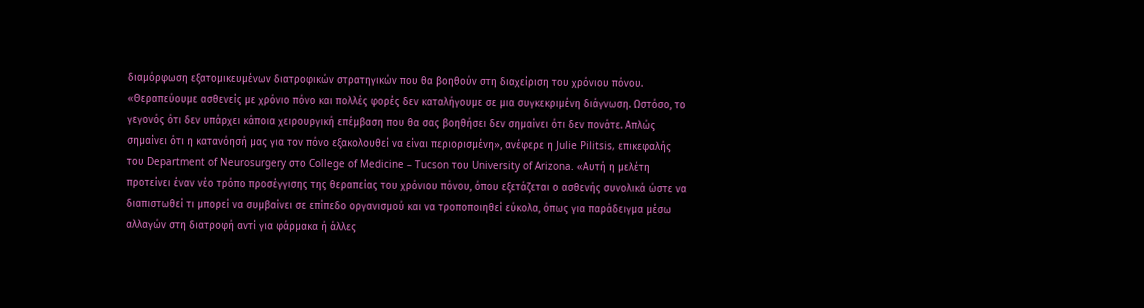διαμόρφωση εξατομικευμένων διατροφικών στρατηγικών που θα βοηθούν στη διαχείριση του χρόνιου πόνου.
«Θεραπεύουμε ασθενείς με χρόνιο πόνο και πολλές φορές δεν καταλήγουμε σε μια συγκεκριμένη διάγνωση. Ωστόσο, το γεγονός ότι δεν υπάρχει κάποια χειρουργική επέμβαση που θα σας βοηθήσει δεν σημαίνει ότι δεν πονάτε. Απλώς σημαίνει ότι η κατανόησή μας για τον πόνο εξακολουθεί να είναι περιορισμένη», ανέφερε η Julie Pilitsis, επικεφαλής του Department of Neurosurgery στο College of Medicine – Tucson του University of Arizona. «Αυτή η μελέτη προτείνει έναν νέο τρόπο προσέγγισης της θεραπείας του χρόνιου πόνου, όπου εξετάζεται ο ασθενής συνολικά ώστε να διαπιστωθεί τι μπορεί να συμβαίνει σε επίπεδο οργανισμού και να τροποποιηθεί εύκολα, όπως για παράδειγμα μέσω αλλαγών στη διατροφή αντί για φάρμακα ή άλλες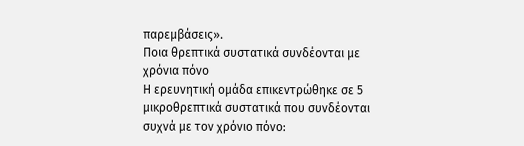παρεμβάσεις».
Ποια θρεπτικά συστατικά συνδέονται με χρόνια πόνο
Η ερευνητική ομάδα επικεντρώθηκε σε 5 μικροθρεπτικά συστατικά που συνδέονται συχνά με τον χρόνιο πόνο: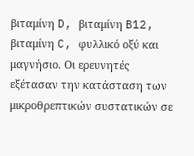βιταμίνη D, βιταμίνη B12, βιταμίνη C, φυλλικό οξύ και μαγνήσιο. Οι ερευνητές εξέτασαν την κατάσταση των μικροθρεπτικών συστατικών σε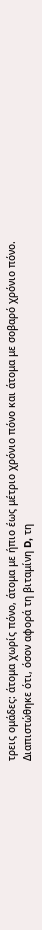τρεις ομάδες: άτομα χωρίς πόνο, άτομα με ήπιο έως μέτριο χρόνιο πόνο και άτομα με σοβαρό χρόνιο πόνο.
Διαπιστώθηκε ότι, όσον αφορά τη βιταμίνη D, τη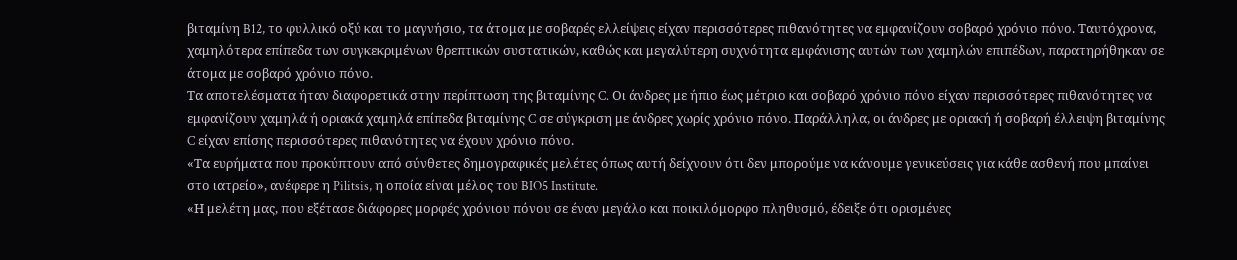βιταμίνη B12, το φυλλικό οξύ και το μαγνήσιο, τα άτομα με σοβαρές ελλείψεις είχαν περισσότερες πιθανότητες να εμφανίζουν σοβαρό χρόνιο πόνο. Ταυτόχρονα, χαμηλότερα επίπεδα των συγκεκριμένων θρεπτικών συστατικών, καθώς και μεγαλύτερη συχνότητα εμφάνισης αυτών των χαμηλών επιπέδων, παρατηρήθηκαν σε άτομα με σοβαρό χρόνιο πόνο.
Τα αποτελέσματα ήταν διαφορετικά στην περίπτωση της βιταμίνης C. Οι άνδρες με ήπιο έως μέτριο και σοβαρό χρόνιο πόνο είχαν περισσότερες πιθανότητες να εμφανίζουν χαμηλά ή οριακά χαμηλά επίπεδα βιταμίνης C σε σύγκριση με άνδρες χωρίς χρόνιο πόνο. Παράλληλα, οι άνδρες με οριακή ή σοβαρή έλλειψη βιταμίνης C είχαν επίσης περισσότερες πιθανότητες να έχουν χρόνιο πόνο.
«Τα ευρήματα που προκύπτουν από σύνθετες δημογραφικές μελέτες όπως αυτή δείχνουν ότι δεν μπορούμε να κάνουμε γενικεύσεις για κάθε ασθενή που μπαίνει στο ιατρείο», ανέφερε η Pilitsis, η οποία είναι μέλος του BIO5 Institute.
«Η μελέτη μας, που εξέτασε διάφορες μορφές χρόνιου πόνου σε έναν μεγάλο και ποικιλόμορφο πληθυσμό, έδειξε ότι ορισμένες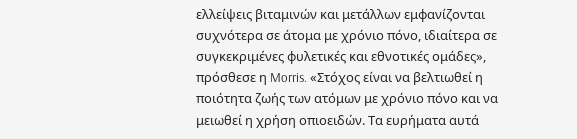ελλείψεις βιταμινών και μετάλλων εμφανίζονται συχνότερα σε άτομα με χρόνιο πόνο, ιδιαίτερα σε συγκεκριμένες φυλετικές και εθνοτικές ομάδες», πρόσθεσε η Morris. «Στόχος είναι να βελτιωθεί η ποιότητα ζωής των ατόμων με χρόνιο πόνο και να μειωθεί η χρήση οπιοειδών. Τα ευρήματα αυτά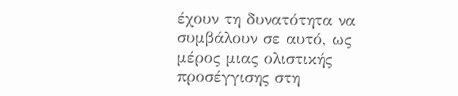έχουν τη δυνατότητα να συμβάλουν σε αυτό, ως μέρος μιας ολιστικής προσέγγισης στη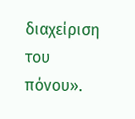διαχείριση του πόνου».